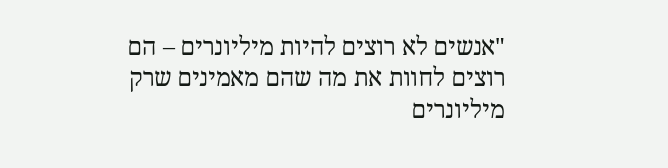"אנשים לא רוצים להיות מיליונרים – הם רוצים לחוות את מה שהם מאמינים שרק מיליונרים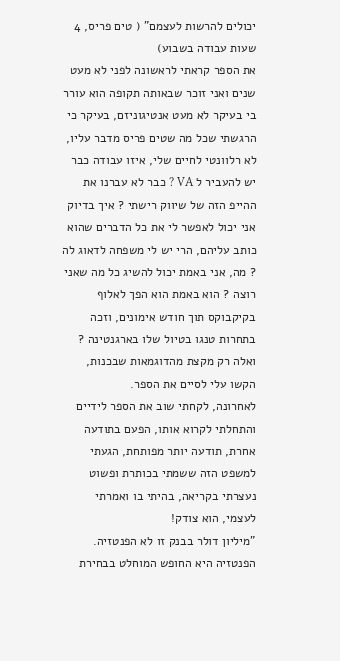יכולים להרשות לעצמם" ( טים פריס, 4 שעות עבודה בשבוע)
את הספר קראתי לראשונה לפני לא מעט שנים ואני זוכר שבאותה תקופה הוא עורר בי בעיקר לא מעט אנטיגוניזם, בעיקר כי הרגשתי שכל מה שטים פריס מדבר עליו, לא רלוונטי לחיים שלי, איזו עבודה כבר יש להעביר ל VA ? כבר לא עברנו את ההייפ הזה של שיווק רישתי ? איך בדיוק אני יכול לאפשר לי את כל הדברים שהוא כותב עליהם, הרי יש לי משפחה לדאוג לה ? מה, אני באמת יכול להשיג כל מה שאני רוצה ? הוא באמת הוא הפך לאלוף בקיקבוקס תוך חודש אימונים, וזכה בתחרות טנגו בטיול שלו בארגנטינה ? ואלה רק מקצת מהדוגמאות שבכנות, הקשו עלי לסיים את הספר.
לאחרונה, לקחתי שוב את הספר לידיים והתחלתי לקרוא אותו, הפעם בתודעה אחרת, תודעה יותר מפותחת, הגעתי למשפט הזה ששמתי בכותרת ופשוט נעצרתי בקריאה, בהיתי בו ואמרתי לעצמי, הוא צודק!
"מיליון דולר בבנק זו לא הפנטזיה. הפנטזיה היא החופש המוחלט בבחירת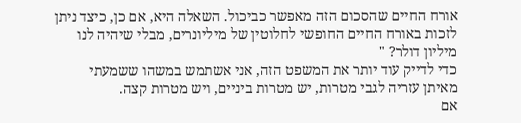אורח החיים שהסכום הזה מאפשר כביכול. השאלה היא, אם כן, כיצד ניתן לזכות באורח החיים החופשי לחלוטין של מיליונרים, מבלי שיהיה לנו מיליון דולר? "
כדי לדייק עוד יותר את המשפט הזה, אני אשתמש במשהו ששמעתי מאיתן עזריה לגבי מטרות, יש מטרות ביניים, ויש מטרות קצה.
אם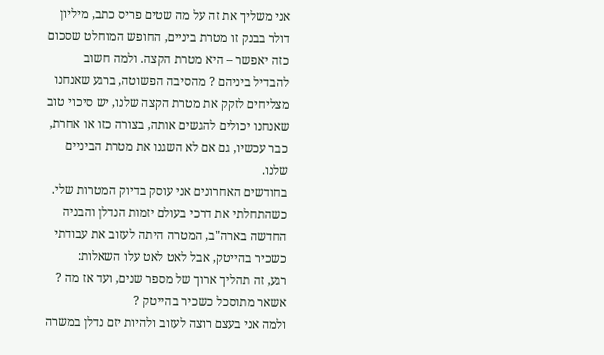אני משליך את זה על מה שטים פריס כתב, מיליון דולר בבנק זו מטרת ביניים, החופש המוחלט שסכום כזה יאפשר – היא מטרת הקצה. ולמה חשוב להבדיל ביניהם ? מהסיבה הפשוטה, ברגע שאנחנו מצליחים לזקק את מטרת הקצה שלנו, יש סיכוי טוב שאנחנו יכולים להגשים אותה, בצורה כזו או אחרת, כבר עכשיו, גם אם לא השגנו את מטרת הביניים שלנו.
בחודשים האחרונים אני עוסק בדיוק המטרות שלי. כשהתחלתי את דרכי בעולם יזמות הנדלן והבניה החדשה בארה"ב, המטרה היתה לעזוב את עבודתי כשכיר בהייטק, אבל לאט לאט עלו השאלות:
רגע, זה תהליך ארוך של מספר שנים, ועד אז מה ? אשאר מתוסכל כשכיר בהייטק ?
ולמה אני בעצם רוצה לעזוב ולהיות יזם נדלן במשרה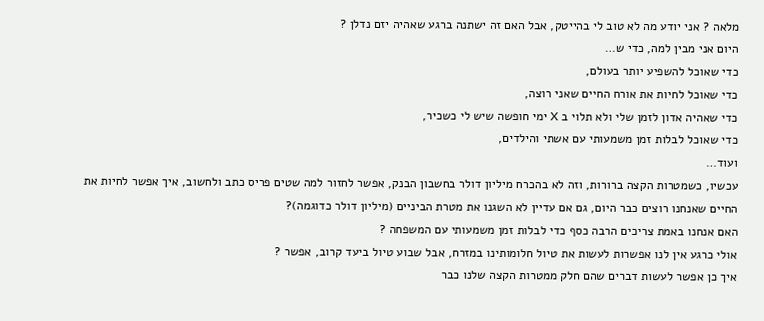מלאה ? אני יודע מה לא טוב לי בהייטק, אבל האם זה ישתנה ברגע שאהיה יזם נדלן ?
היום אני מבין למה, כדי ש…
כדי שאוכל להשפיע יותר בעולם,
כדי שאוכל לחיות את אורח החיים שאני רוצה,
כדי שאהיה אדון לזמן שלי ולא תלוי ב X ימי חופשה שיש לי כשכיר,
כדי שאוכל לבלות זמן משמעותי עם אשתי והילדים,
ועוד…
עכשיו, כשמטרות הקצה ברורות, וזה לא בהכרח מיליון דולר בחשבון הבנק, אפשר לחזור למה שטים פריס כתב ולחשוב, איך אפשר לחיות את החיים שאנחנו רוצים כבר היום, גם אם עדיין לא השגנו את מטרת הביניים (מיליון דולר כדוגמה)?
האם אנחנו באמת צריכים הרבה כסף כדי לבלות זמן משמעותי עם המשפחה ?
אולי כרגע אין לנו אפשרות לעשות את טיול חלומותינו במזרח, אבל שבוע טיול ביעד קרוב, אפשר ?
איך כן אפשר לעשות דברים שהם חלק ממטרות הקצה שלנו כבר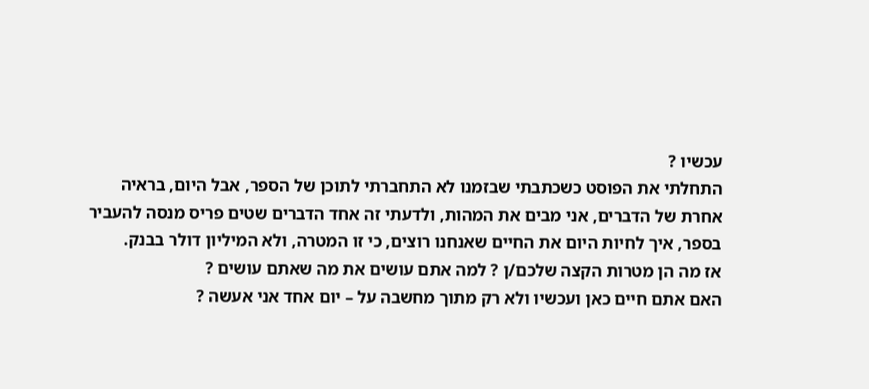עכשיו ?
התחלתי את הפוסט כשכתבתי שבזמנו לא התחברתי לתוכן של הספר, אבל היום, בראיה אחרת של הדברים, אני מבים את המהות, ולדעתי זה אחד הדברים שטים פריס מנסה להעביר בספר, איך לחיות היום את החיים שאנחנו רוצים, כי זו המטרה, ולא המיליון דולר בבנק.
אז מה הן מטרות הקצה שלכם/ן ? למה אתם עושים את מה שאתם עושים ?
האם אתם חיים כאן ועכשיו ולא רק מתוך מחשבה על – יום אחד אני אעשה ?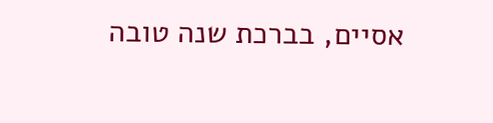אסיים, בברכת שנה טובה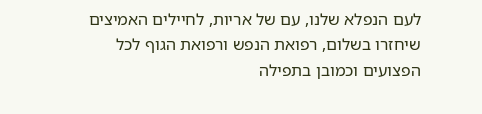לעם הנפלא שלנו, עם של אריות, לחיילים האמיצים שיחזרו בשלום, רפואת הנפש ורפואת הגוף לכל הפצועים וכמובן בתפילה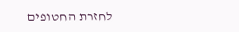לחזרת החטופים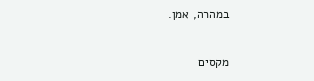במהרה, אמן.

מקסים